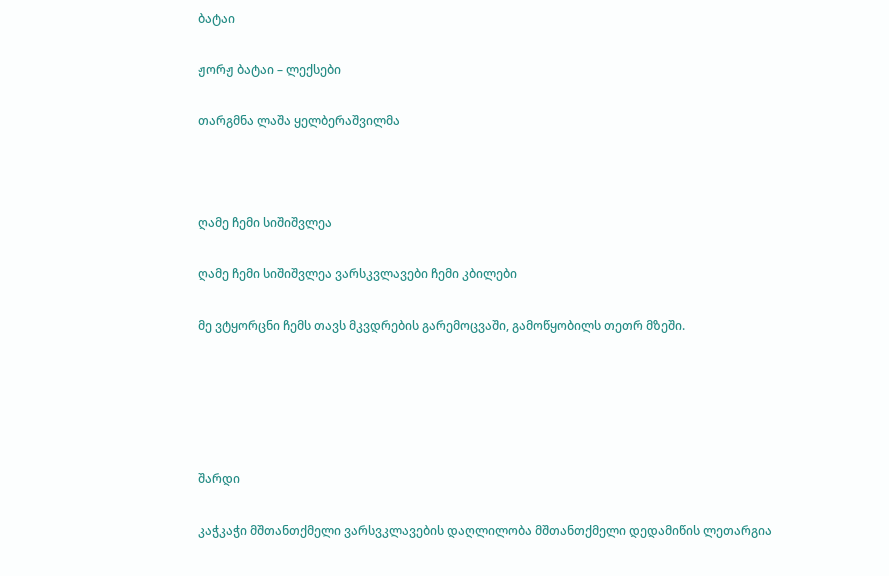ბატაი

ჟორჟ ბატაი – ლექსები

თარგმნა ლაშა ყელბერაშვილმა



ღამე ჩემი სიშიშვლეა

ღამე ჩემი სიშიშვლეა ვარსკვლავები ჩემი კბილები

მე ვტყორცნი ჩემს თავს მკვდრების გარემოცვაში, გამოწყობილს თეთრ მზეში.





შარდი

კაჭკაჭი მშთანთქმელი ვარსვკლავების დაღლილობა მშთანთქმელი დედამიწის ლეთარგია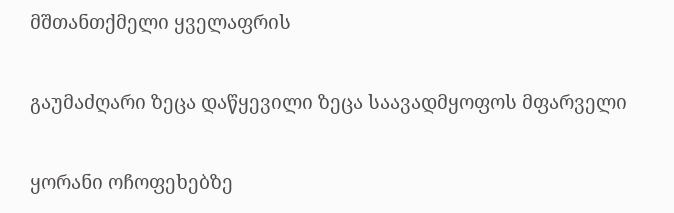მშთანთქმელი ყველაფრის

გაუმაძღარი ზეცა დაწყევილი ზეცა საავადმყოფოს მფარველი

ყორანი ოჩოფეხებზე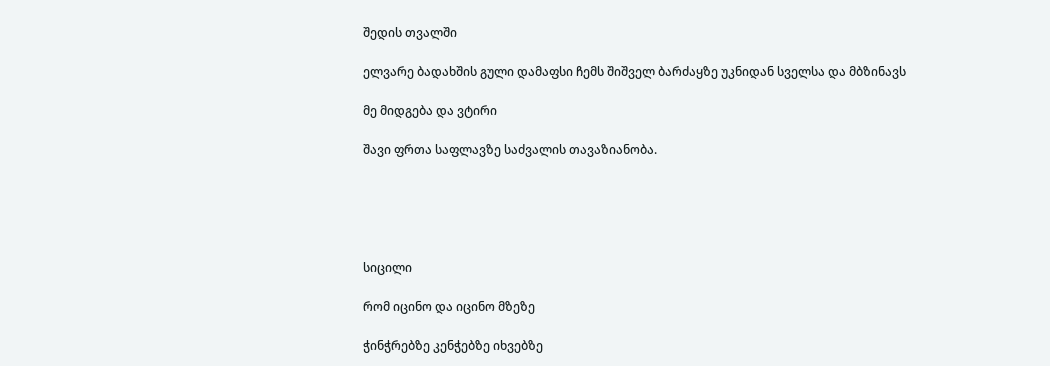შედის თვალში

ელვარე ბადახშის გული დამაფსი ჩემს შიშველ ბარძაყზე უკნიდან სველსა და მბზინავს

მე მიდგება და ვტირი

შავი ფრთა საფლავზე საძვალის თავაზიანობა.





სიცილი

რომ იცინო და იცინო მზეზე

ჭინჭრებზე კენჭებზე იხვებზე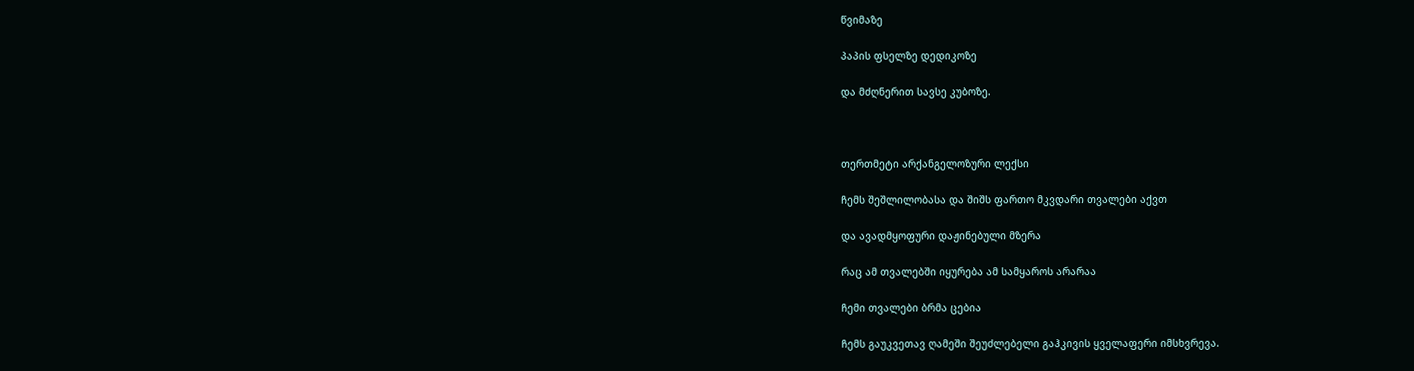წვიმაზე

პაპის ფსელზე დედიკოზე

და მძღნერით სავსე კუბოზე.



თერთმეტი არქანგელოზური ლექსი

ჩემს შეშლილობასა და შიშს ფართო მკვდარი თვალები აქვთ

და ავადმყოფური დაჟინებული მზერა

რაც ამ თვალებში იყურება ამ სამყაროს არარაა

ჩემი თვალები ბრმა ცებია

ჩემს გაუკვეთავ ღამეში შეუძლებელი გაჰკივის ყველაფერი იმსხვრევა.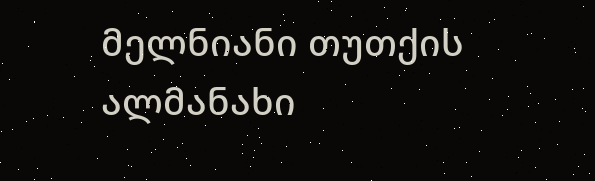მელნიანი თუთქის ალმანახი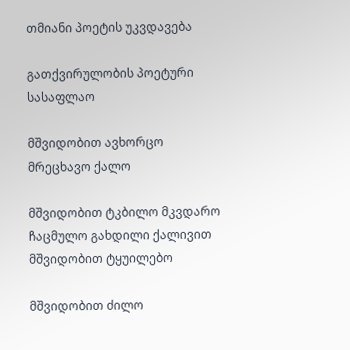თმიანი პოეტის უკვდავება

გათქვირულობის პოეტური სასაფლაო

მშვიდობით ავხორცო მრეცხავო ქალო

მშვიდობით ტკბილო მკვდარო ჩაცმულო გახდილი ქალივით მშვიდობით ტყუილებო

მშვიდობით ძილო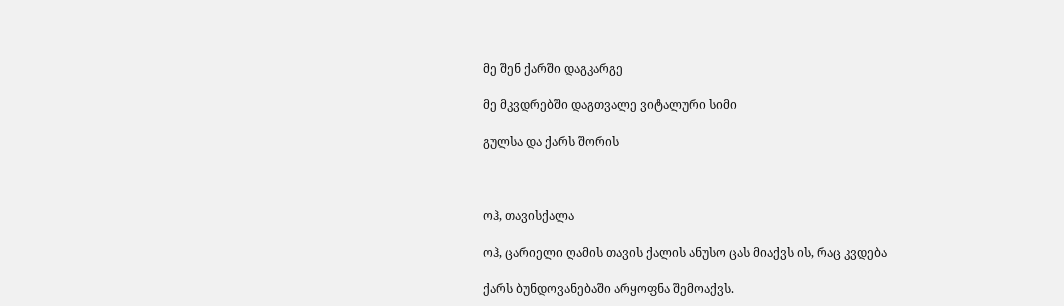მე შენ ქარში დაგკარგე

მე მკვდრებში დაგთვალე ვიტალური სიმი

გულსა და ქარს შორის



ოჰ, თავისქალა

ოჰ, ცარიელი ღამის თავის ქალის ანუსო ცას მიაქვს ის, რაც კვდება

ქარს ბუნდოვანებაში არყოფნა შემოაქვს.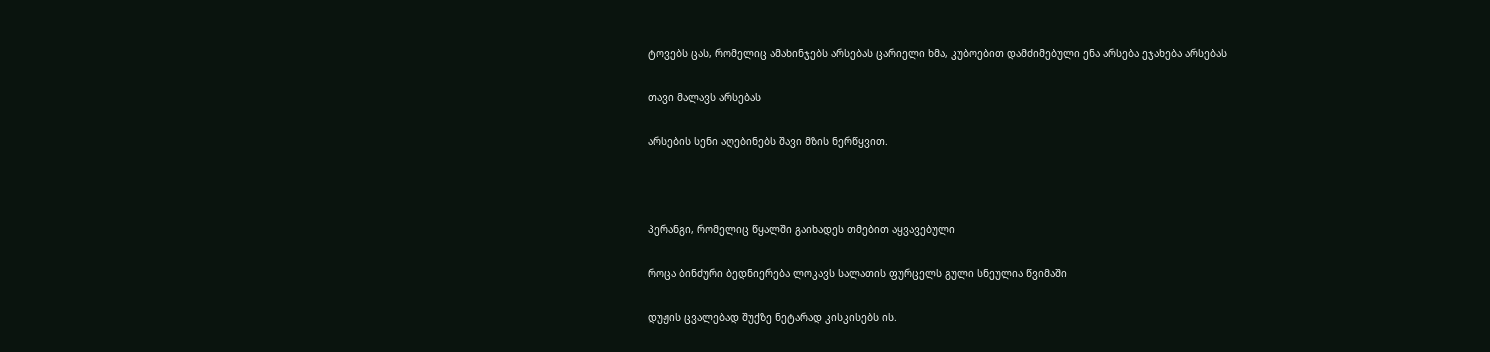ტოვებს ცას, რომელიც ამახინჯებს არსებას ცარიელი ხმა, კუბოებით დამძიმებული ენა არსება ეჯახება არსებას

თავი მალავს არსებას

არსების სენი აღებინებს შავი მზის ნერწყვით.



პერანგი, რომელიც წყალში გაიხადეს თმებით აყვავებული

როცა ბინძური ბედნიერება ლოკავს სალათის ფურცელს გული სნეულია წვიმაში

დუჟის ცვალებად შუქზე ნეტარად კისკისებს ის.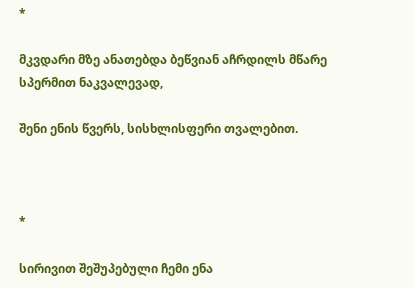*

მკვდარი მზე ანათებდა ბეწვიან აჩრდილს მწარე სპერმით ნაკვალევად,

შენი ენის წვერს, სისხლისფერი თვალებით.



*

სირივით შეშუპებული ჩემი ენა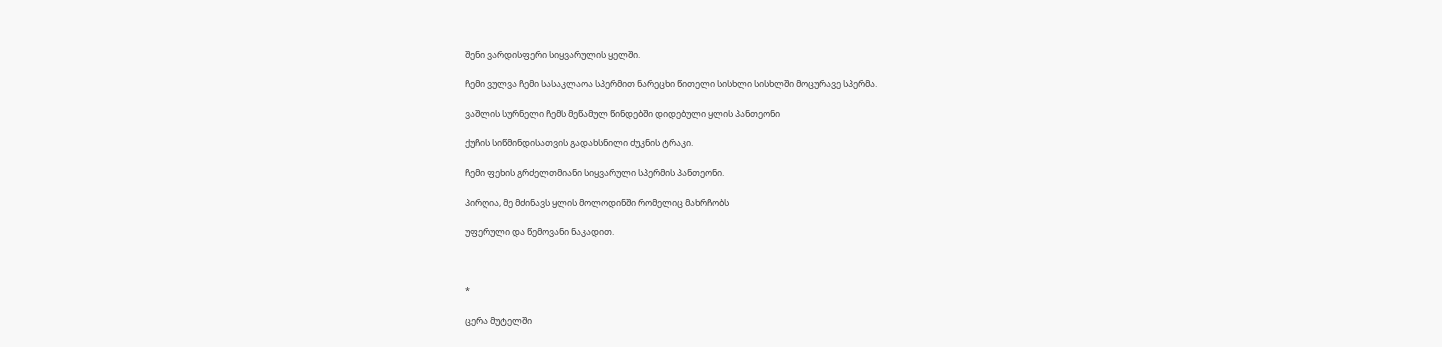შენი ვარდისფერი სიყვარულის ყელში.

ჩემი ვულვა ჩემი სასაკლაოა სპერმით ნარეცხი წითელი სისხლი სისხლში მოცურავე სპერმა.

ვაშლის სურნელი ჩემს მეწამულ წინდებში დიდებული ყლის პანთეონი

ქუჩის სიწმინდისათვის გადახსნილი ძუკნის ტრაკი.

ჩემი ფეხის გრძელთმიანი სიყვარული სპერმის პანთეონი.

პირღია, მე მძინავს ყლის მოლოდინში რომელიც მახრჩობს

უფერული და წემოვანი ნაკადით.



*

ცერა მუტელში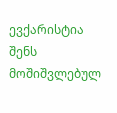ევქარისტია შენს მოშიშვლებულ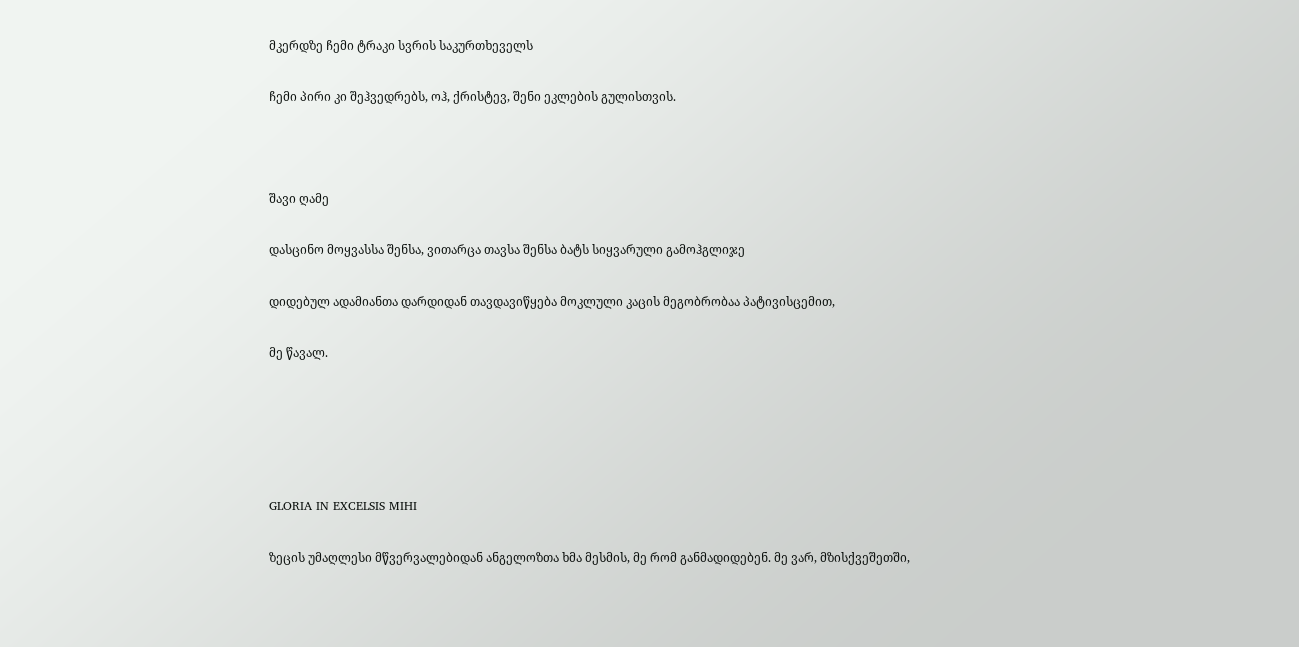მკერდზე ჩემი ტრაკი სვრის საკურთხეველს

ჩემი პირი კი შეჰვედრებს, ოჰ, ქრისტევ, შენი ეკლების გულისთვის.



შავი ღამე

დასცინო მოყვასსა შენსა, ვითარცა თავსა შენსა ბატს სიყვარული გამოჰგლიჯე

დიდებულ ადამიანთა დარდიდან თავდავიწყება მოკლული კაცის მეგობრობაა პატივისცემით,

მე წავალ.





GLORIA IN EXCELSIS MIHI

ზეცის უმაღლესი მწვერვალებიდან ანგელოზთა ხმა მესმის, მე რომ განმადიდებენ. მე ვარ, მზისქვეშეთში,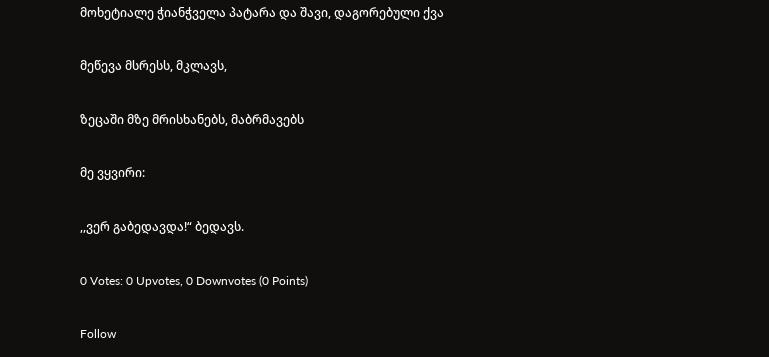მოხეტიალე ჭიანჭველა პატარა და შავი, დაგორებული ქვა

მეწევა მსრესს, მკლავს,

ზეცაში მზე მრისხანებს, მაბრმავებს

მე ვყვირი:

,,ვერ გაბედავდა!“ ბედავს.

0 Votes: 0 Upvotes, 0 Downvotes (0 Points)

Follow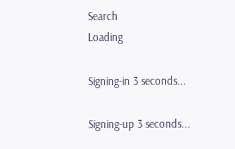Search
Loading

Signing-in 3 seconds...

Signing-up 3 seconds...